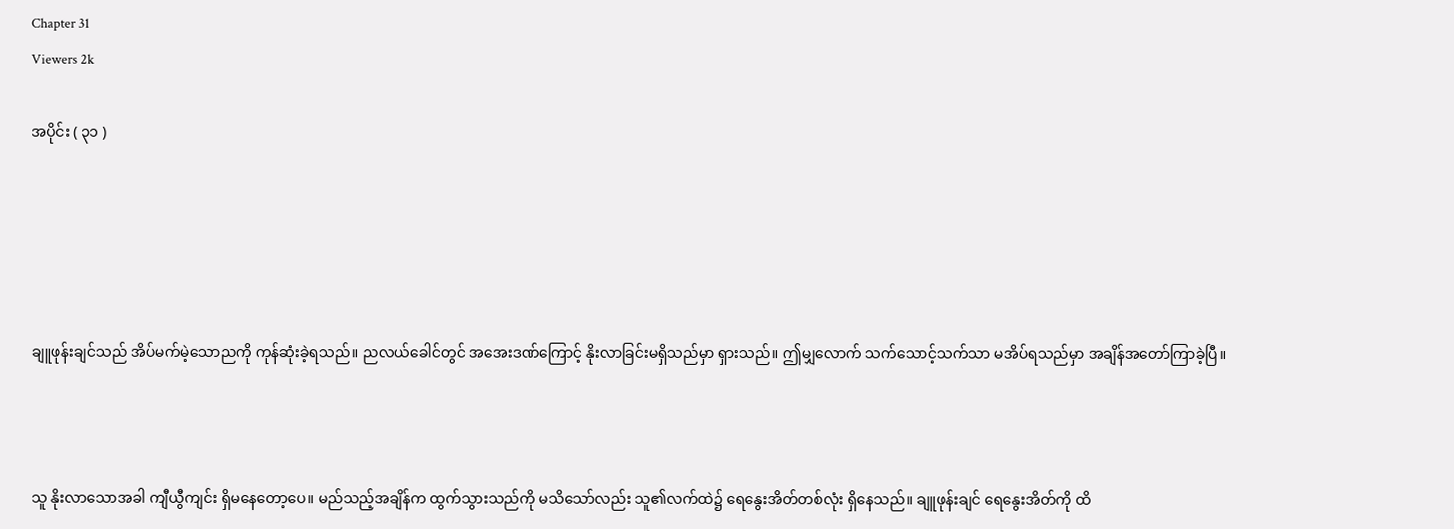Chapter 31
Viewers 2k

အပိုင်း ( ၃၁ )





ချူဖုန်းချင်သည် အိပ်မက်မဲ့သောညကို ကုန်ဆုံးခဲ့ရသည်။ ညလယ်ခေါင်တွင် အအေးဒဏ်ကြောင့် နိုးလာခြင်းမရှိသည်မှာ ရှားသည်။ ဤမျှလောက် သက်သောင့်သက်သာ မအိပ်ရသည်မှာ အချိန်အတော်ကြာခဲ့ပြီ။



သူ နိုးလာသောအခါ ကျီယွီကျင်း ရှိမနေတော့ပေ။ မည်သည့်အချိန်က ထွက်သွားသည်ကို မသိသော်လည်း သူ၏လက်ထဲ၌ ရေနွေးအိတ်တစ်လုံး ရှိနေသည်။ ချူဖုန်းချင် ရေနွေးအိတ်ကို ထိ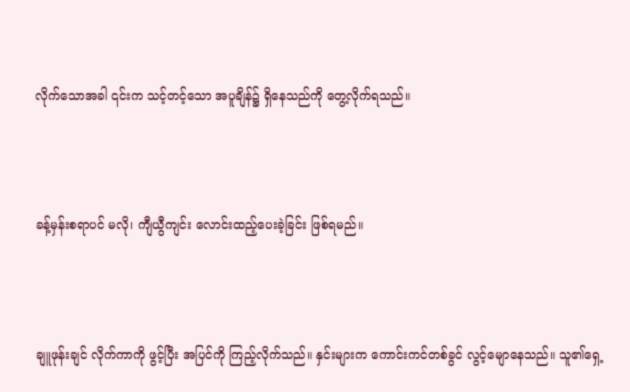လိုက်သောအခါ ၎င်းက သင့်တင့်သော အပူချိန်၌ ရှိနေသည်ကို တွေ့လိုက်ရသည်။



ခန့်မှန်းစရာပင် မလို၊ ကျီယွီကျင်း လောင်းထည့်ပေးခဲ့ခြင်း ဖြစ်ရမည်။



ချူဖုန်းချင် လိုက်ကာကို ဖွင့်ပြီး အပြင်ကို ကြည့်လိုက်သည်။ နှင်းများက ကောင်းကင်တစ်ခွင် လွင့်မျောနေသည်။ သူ၏ရှေ့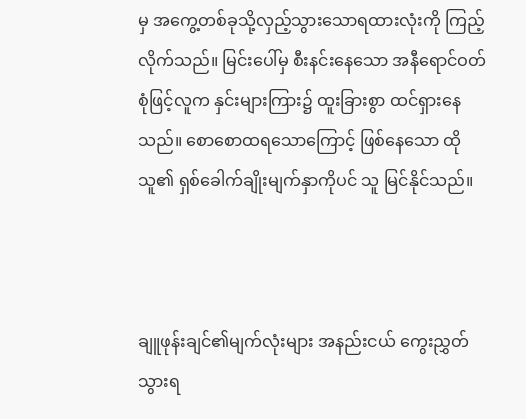မှ အကွေ့တစ်ခုသို့လှည့်သွားသောရထားလုံးကို ကြည့်လိုက်သည်။ မြင်းပေါ်မှ စီးနင်းနေသော အနီရောင်ဝတ်စုံဖြင့်လူက နှင်းများကြား၌ ထူးခြားစွာ ထင်ရှားနေသည်။ စောစောထရသောကြောင့် ဖြစ်နေသော ထိုသူ၏ ရှစ်ခေါက်ချိုးမျက်နှာကိုပင် သူ မြင်နိုင်သည်။



ချူဖုန်းချင်၏မျက်လုံးများ အနည်းငယ် ကွေးညွှတ်သွားရ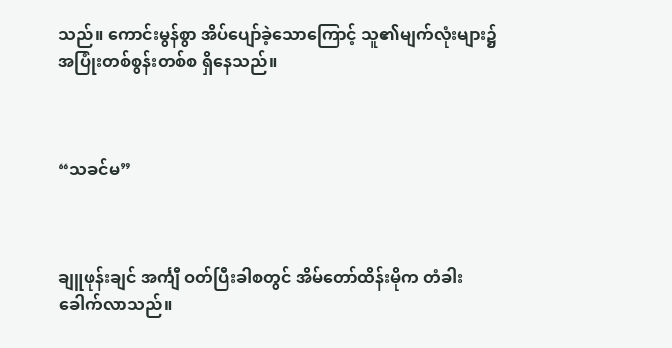သည်။ ကောင်းမွန်စွာ အိပ်ပျော်ခဲ့သောကြောင့် သူ၏မျက်လုံးများ၌ အပြုံးတစ်စွန်းတစ်စ ရှိနေသည်။



“သခင်မ”



ချူဖုန်းချင် အင်္ကျီ ဝတ်ပြီးခါစတွင် အိမ်တော်ထိန်းမိုက တံခါး ခေါက်လာသည်။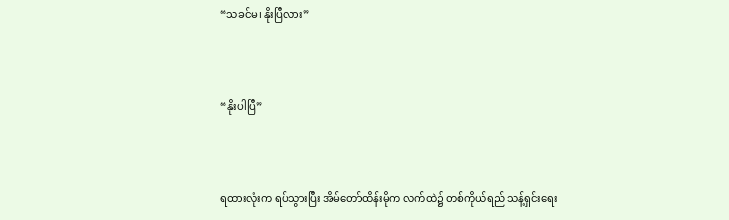“သခင်မ၊ နိုးပြီလား”



“နိုးပါပြီ”



ရထားလုံးက ရပ်သွားပြီး အိမ်တော်ထိန်းမိုက လက်ထဲ၌ တစ်ကိုယ်ရည် သန့်ရှင်းရေး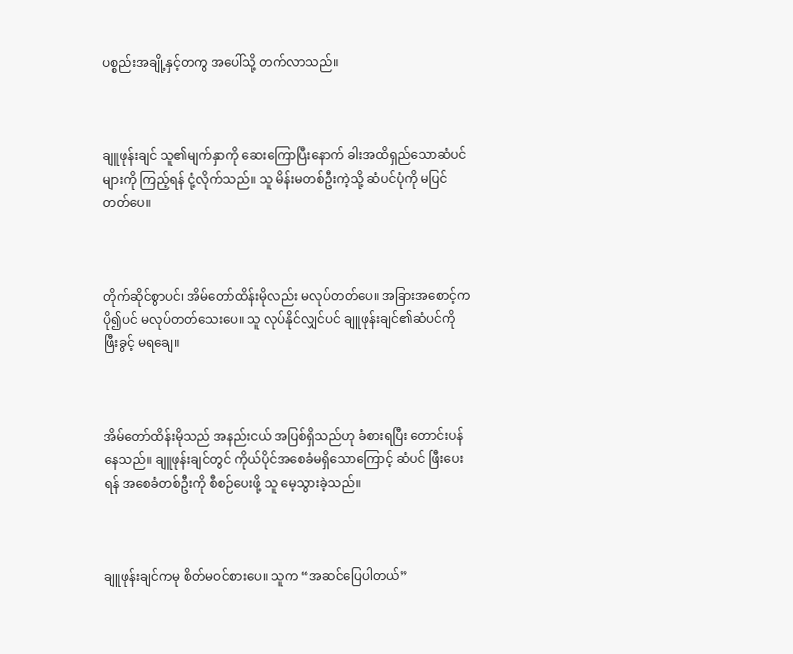ပစ္စည်းအချို့နှင့်တကွ အပေါ်သို့ တက်လာသည်။



ချူဖုန်းချင် သူ၏မျက်နှာကို ဆေးကြောပြီးနောက် ခါးအထိရှည်သောဆံပင်များကို ကြည့်ရန် ငုံ့လိုက်သည်။ သူ မိန်းမတစ်ဦးကဲ့သို့ ဆံပင်ပုံကို မပြင်တတ်ပေ။



တိုက်ဆိုင်စွာပင်၊ အိမ်တော်ထိန်းမိုလည်း မလုပ်တတ်ပေ။ အခြားအစောင့်က ပို၍ပင် မလုပ်တတ်သေးပေ။ သူ လုပ်နိုင်လျှင်ပင် ချူဖုန်းချင်၏ဆံပင်ကို ဖြီးခွင့် မရချေ။



အိမ်တော်ထိန်းမိုသည် အနည်းငယ် အပြစ်ရှိသည်ဟု ခံစားရပြီး တောင်းပန်နေသည်။ ချူဖုန်းချင်တွင် ကိုယ်ပိုင်အစေခံမရှိသောကြောင့် ဆံပင် ဖြီးပေးရန် အစေခံတစ်ဦးကို စီစဉ်ပေးဖို့ သူ မေ့သွားခဲ့သည်။



ချူဖုန်းချင်ကမု စိတ်မဝင်စားပေ။ သူက “အဆင်ပြေပါတယ်”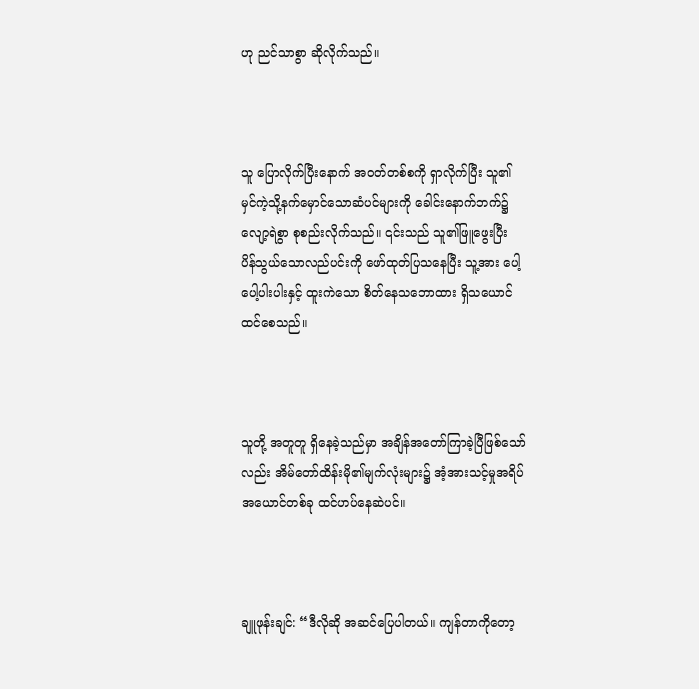ဟု ညင်သာစွာ ဆိုလိုက်သည်။



သူ ပြောလိုက်ပြီးနောက် အဝတ်တစ်စကို ရှာလိုက်ပြီး သူ၏မှင်ကဲ့သို့နက်မှောင်သောဆံပင်များကို ခေါင်းနောက်ဘက်၌ လျော့ရဲစွာ စုစည်းလိုက်သည်။ ၎င်းသည် သူ၏ဖြူဖွေးပြီး ပိန်သွယ်သောလည်ပင်းကို ဖော်ထုတ်ပြသနေပြီး သူ့အား ပေါ့ပေါ့ပါးပါးနှင့် ထူးကဲသော စိတ်နေသဘောထား ရှိသယောင် ထင်စေသည်။



သူတို့ အတူတူ ရှိနေခဲ့သည်မှာ အချိန်အတော်ကြာခဲ့ပြီဖြစ်သော်လည်း အိမ်တော်ထိန်းမို၏မျက်လုံးများ၌ အံ့အားသင့်မှုအရိပ်အယောင်တစ်ခု ထင်ဟပ်နေဆဲပင်။



ချူဖုန်းချင်: “ဒီလိုဆို အဆင်ပြေပါတယ်။ ကျန်တာကိုတော့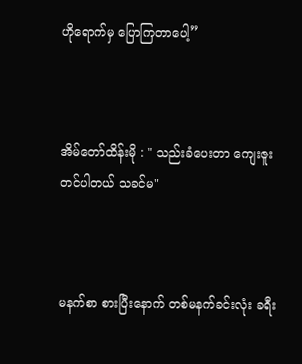ဟိုရောက်မှ ပြောကြတာပေါ့”



အိမ်တော်ထိန်းမို : " သည်းခံပေးတာ ကျေးဇူးတင်ပါတယ် သခင်မ"



မနက်စာ စားပြီးနောက် တစ်မနက်ခင်းလုံး ခရီး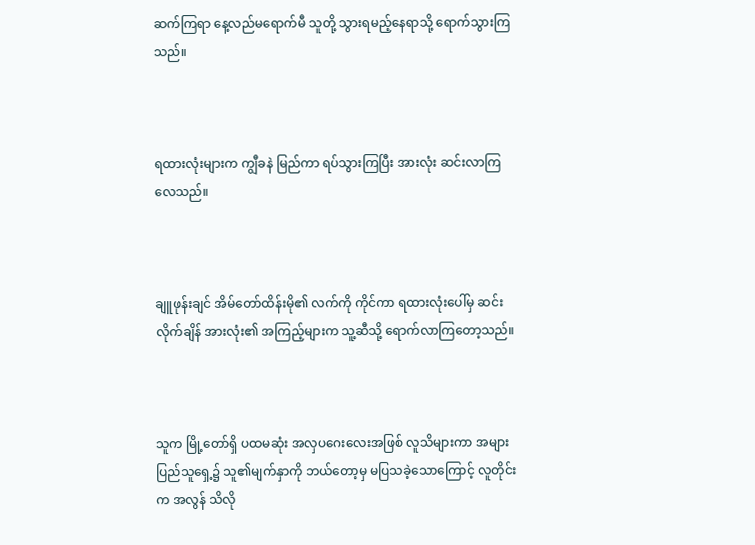ဆက်ကြရာ နေ့လည်မရောက်မီ သူတို့ သွားရမည့်နေရာသို့ ရောက်သွားကြသည်။



ရထားလုံးများက ကျွီခနဲ မြည်ကာ ရပ်သွားကြပြီး အားလုံး ဆင်းလာကြလေသည်။



ချူဖုန်းချင် အိမ်တော်ထိန်းမို၏ လက်ကို ကိုင်ကာ ရထားလုံးပေါ်မှ ဆင်းလိုက်ချိန် အားလုံး၏ အကြည့်များက သူ့ဆီသို့ ရောက်လာကြတော့သည်။



သူက မြို့တော်ရှိ ပထမဆုံး အလှပဂေးလေးအဖြစ် လူသိများကာ အများပြည်သူရှေ့၌ သူ၏မျက်နှာကို ဘယ်တော့မှ မပြသခဲ့သောကြောင့် လူတိုင်းက အလွန် သိလို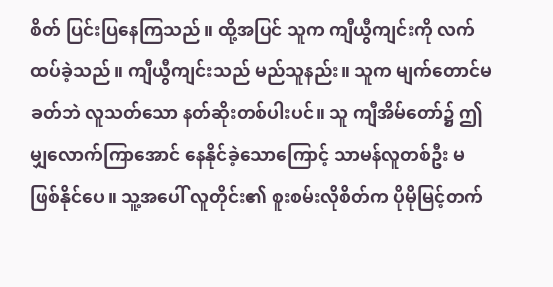စိတ် ပြင်းပြနေကြသည်။ ထို့အပြင် သူက ကျီယွီကျင်းကို လက်ထပ်ခဲ့သည်။ ကျီယွီကျင်းသည် မည်သူနည်း။ သူက မျက်တောင်မခတ်ဘဲ လူသတ်သော နတ်ဆိုးတစ်ပါးပင်။ သူ ကျီအိမ်တော်၌ ဤမျှလောက်ကြာအောင် နေနိုင်ခဲ့သောကြောင့် သာမန်လူတစ်ဦး မဖြစ်နိုင်ပေ။ သူ့အပေါ် လူတိုင်း၏ စူးစမ်းလိုစိတ်က ပိုမိုမြင့်တက်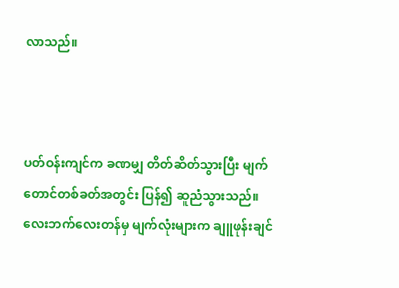လာသည်။



ပတ်ဝန်းကျင်က ခဏမျှ တိတ်ဆိတ်သွားပြီး မျက်တောင်တစ်ခတ်အတွင်း ပြန်၍ ဆူညံသွားသည်။ လေးဘက်လေးတန်မှ မျက်လုံးများက ချူဖုန်းချင်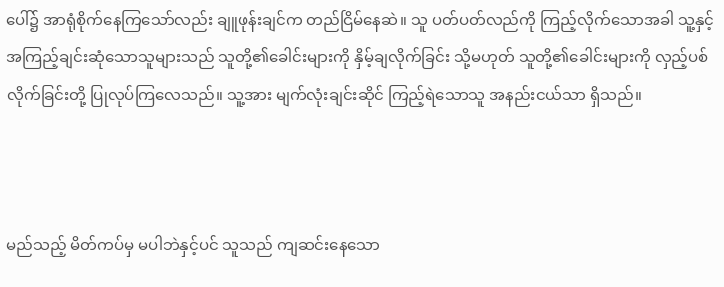ပေါ်၌ အာရုံစိုက်နေကြသော်လည်း ချူဖုန်းချင်က တည်ငြိမ်နေဆဲ။ သူ ပတ်ပတ်လည်ကို ကြည့်လိုက်သောအခါ သူ့နှင့် အကြည့်ချင်းဆုံသောသူများသည် သူတို့၏ခေါင်းများကို နှိမ့်ချလိုက်ခြင်း သို့မဟုတ် သူတို့၏ခေါင်းများကို လှည့်ပစ်လိုက်ခြင်းတို့ ပြုလုပ်ကြလေသည်။ သူ့အား မျက်လုံးချင်းဆိုင် ကြည့်ရဲသောသူ အနည်းငယ်သာ ရှိသည်။



မည်သည့် မိတ်ကပ်မှ မပါဘဲနှင့်ပင် သူသည် ကျဆင်းနေသော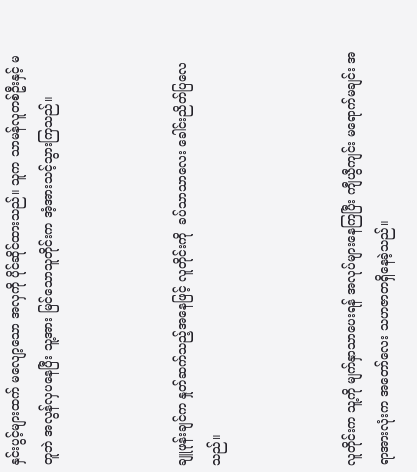နှင်းပွင့်များထက် မလျော့သော အလှကို ပိုင်ဆိုင်ထားသည်။ သူက သာမန်လူတစ်ဦးနှင့် မတူဘဲ အလွန်လှပနေပြီး သူ့အား မြင်သောသူတိုင်းက အံ့အားသင့်သွားကြသည်။



ချူဖုန်းချင်က နှုတ်ဆက်သည့်အနေဖြင့် လူတိုင်းကို  ခပ်သာသာလေး ခေါင်းညိတ်ပြလေသည်။



လူတိုင်းက သူ့ကို မျက်နှာသာပေးရန် အလုပ်များနေကြပြီး ကျီယွီကျင်း မရောက်မချင်း အရာအားလုံးက အတော်လေး သဟဇာတရှိနေခဲ့သည်။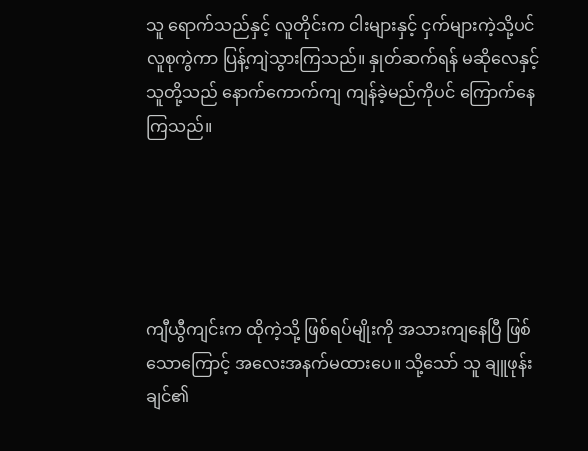သူ ရောက်သည်နှင့် လူတိုင်းက ငါးများနှင့် ငှက်များကဲ့သို့ပင် လူစုကွဲကာ ပြန့်ကျဲသွားကြသည်။ နှုတ်ဆက်ရန် မဆိုလေနှင့် သူတို့သည် နောက်ကောက်ကျ ကျန်ခဲ့မည်ကိုပင် ကြောက်နေကြသည်။





ကျီယွီကျင်းက ထိုကဲ့သို့ ဖြစ်ရပ်မျိုးကို အသားကျနေပြီ ဖြစ်သောကြောင့် အလေးအနက်မထားပေ။ သို့သော် သူ ချူဖုန်းချင်၏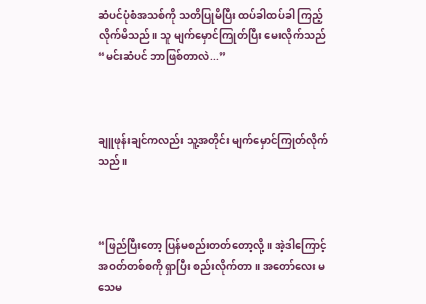ဆံပင်ပုံစံအသစ်ကို သတိပြုမိပြီး ထပ်ခါထပ်ခါ ကြည့်လိုက်မိသည်။ သူ မျက်မှောင်ကြုတ်ပြီး မေးလိုက်သည် “မင်းဆံပင် ဘာဖြစ်တာလဲ...”



ချူဖုန်းချင်ကလည်း သူ့အတိုင်း မျက်မှောင်ကြုတ်လိုက်သည်။



“ဖြည်ပြီးတော့ ပြန်မစည်းတတ်တော့လို့။ အဲ့ဒါကြောင့် အဝတ်တစ်စကို ရှာပြီး စည်းလိုက်တာ။ အတော်လေး မသေမ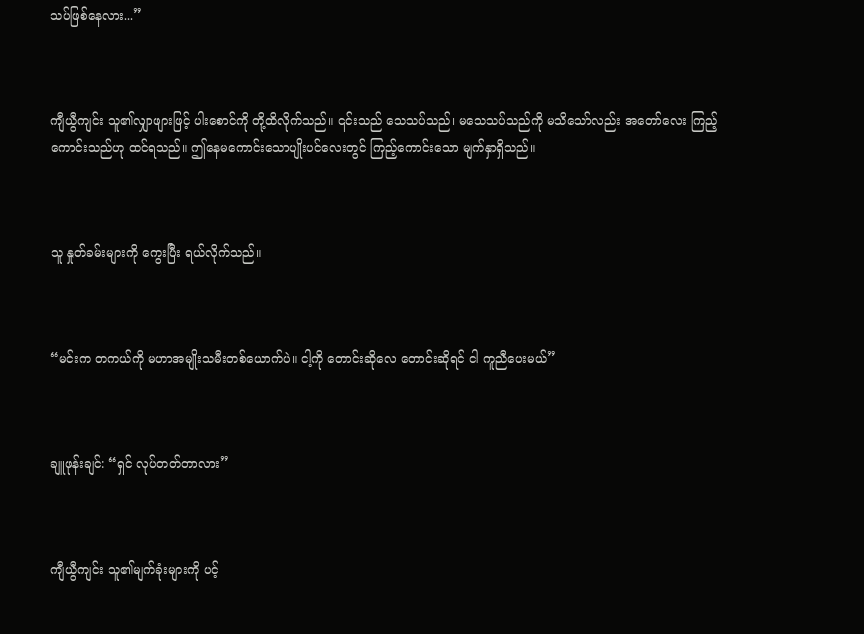သပ်ဖြစ်နေလား...”



ကျီယွီကျင်း သူ၏လျှာဖျားဖြင့် ပါးစောင်ကို တို့ထိလိုက်သည်။ ၎င်းသည် သေသပ်သည်၊ မသေသပ်သည်ကို မသိသော်လည်း အတော်လေး ကြည့်ကောင်းသည်ဟု ထင်ရသည်။ ဤနေမကောင်းသောပျိုးပင်လေးတွင် ကြည့်ကောင်းသော မျက်နှာရှိသည်။



သူ နှုတ်ခမ်းများကို ကွေးပြီး ရယ်လိုက်သည်။



“မင်းက တကယ်ကို မဟာအမျိုးသမီးတစ်ယောက်ပဲ။ ငါ့ကို တောင်းဆိုလေ တောင်းဆိုရင် ငါ ကူညီပေးမယ်”



ချူဖုန်းချင်: “ရှင် လုပ်တတ်တာလား”



ကျီယွီကျင်း သူ၏မျက်ခုံးများကို ပင့်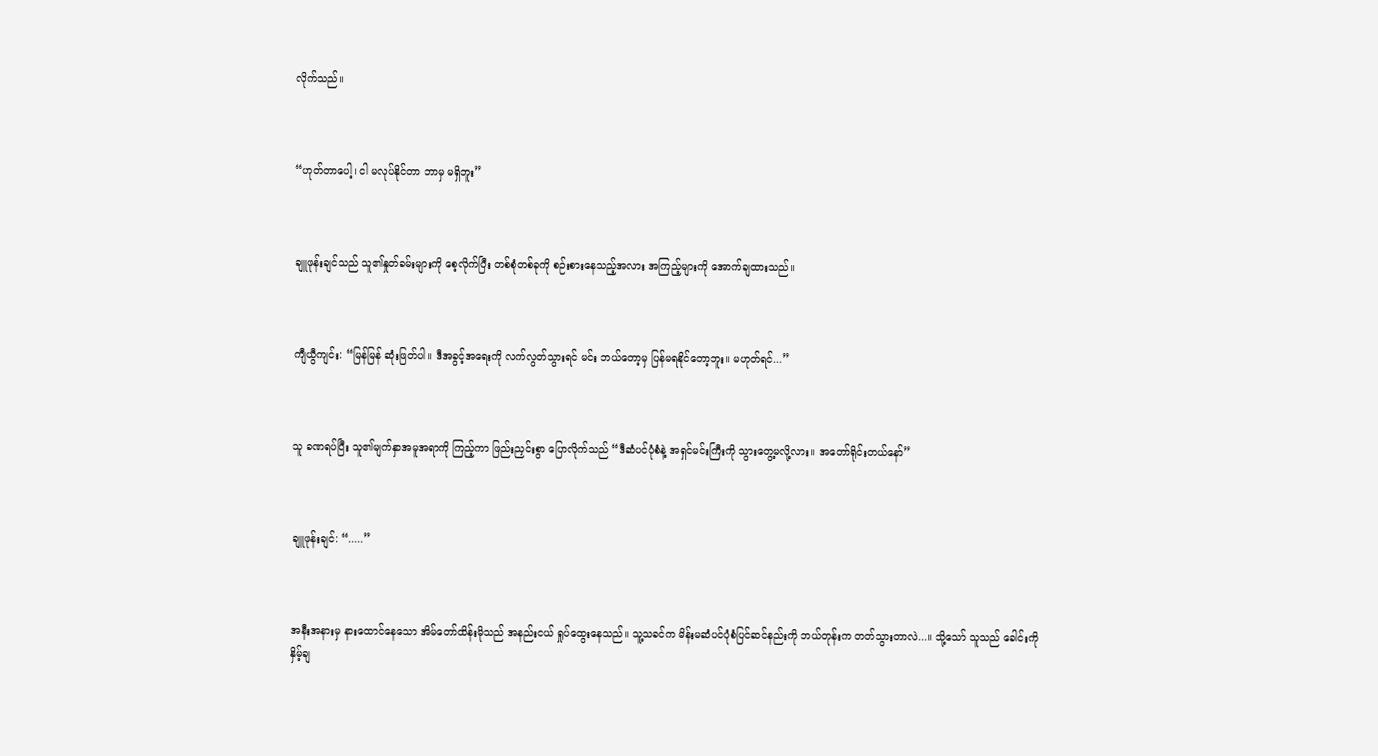လိုက်သည်။



“ဟုတ်တာပေါ့၊ ငါ မလုပ်နိုင်တာ ဘာမှ မရှိဘူး”



ချူဖုန်းချင်သည် သူ၏နှုတ်ခမ်းများကို စေ့လိုက်ပြီး တစ်စုံတစ်ခုကို စဉ်းစားနေသည့်အလား အကြည့်များကို အောက်ချထားသည်။



ကျီယွီကျင်း: “မြန်မြန် ဆုံးဖြတ်ပါ။ ဒီအခွင့်အရေးကို လက်လွတ်သွားရင် မင်း ဘယ်တော့မှ ပြန်မရနိုင်တော့ဘူး။ မဟုတ်ရင်...”



သူ ခဏရပ်ပြီး သူ၏မျက်နှာအမူအရာကို ကြည့်ကာ ဖြည်းညှင်းစွာ ပြောလိုက်သည် “ဒီဆံပင်ပုံစံနဲ့ အရှင်မင်းကြီးကို သွားတွေ့မလို့လား။ အတော်ရိုင်းတယ်နော်”



ချူဖုန်းချင်: “.....”



အနီးအနားမှ နားထောင်နေသော အိမ်တော်ထိန်းမိုသည် အနည်းငယ် ရှုပ်ထွေးနေသည်။ သူ့သခင်က မိန်းမဆံပင်ပုံစံပြင်ဆင်နည်းကို ဘယ်တုန်းက တတ်သွားတာလဲ...။ သို့သော် သူသည် ခေါင်းကို နှိမ့်ချ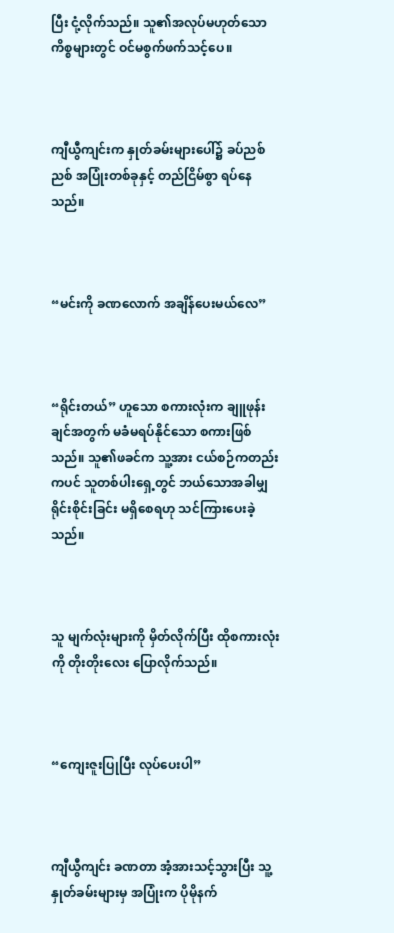ပြီး ငုံ့လိုက်သည်။ သူ၏အလုပ်မဟုတ်သော ကိစ္စများတွင် ဝင်မစွက်ဖက်သင့်ပေ။



ကျီယွီကျင်းက နှုတ်ခမ်းများပေါ်၌ ခပ်ညစ်ညစ် အပြုံးတစ်ခုနှင့် တည်ငြိမ်စွာ ရပ်နေသည်။



“မင်းကို ခဏလောက် အချိန်ပေးမယ်လေ”



“ရိုင်းတယ်” ဟူသော စကားလုံးက ချူဖုန်းချင်အတွက် မခံမရပ်နိုင်သော စကားဖြစ်သည်။ သူ၏ဖခင်က သူ့အား ငယ်စဉ်ကတည်းကပင် သူတစ်ပါးရှေ့တွင် ဘယ်သောအခါမျှ ရိုင်းစိုင်းခြင်း မရှိစေရဟု သင်ကြားပေးခဲ့သည်။



သူ မျက်လုံးများကို မှိတ်လိုက်ပြီး ထိုစကားလုံးကို တိုးတိုးလေး ပြောလိုက်သည်။



“ကျေးဇူးပြုပြီး လုပ်ပေးပါ”



ကျီယွီကျင်း ခဏတာ အံ့အားသင့်သွားပြီး သူ့နှုတ်ခမ်းများမှ အပြုံးက ပိုမိုနက်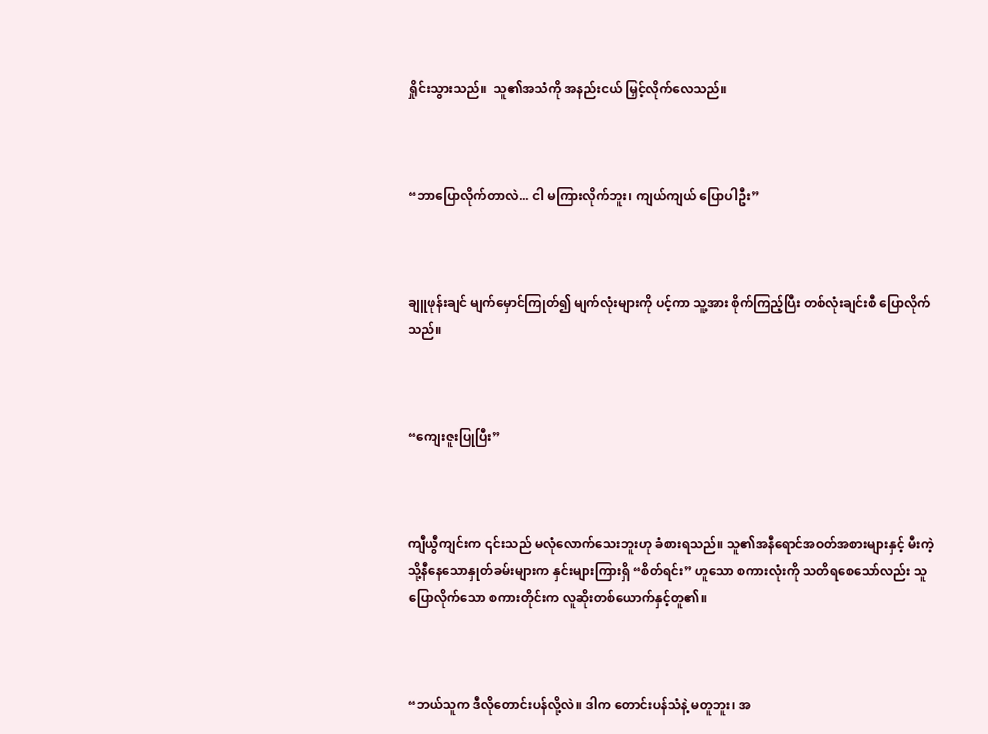ရှိုင်းသွားသည်။  သူ၏အသံကို အနည်းငယ် မြှင့်လိုက်လေသည်။



“ဘာပြောလိုက်တာလဲ... ငါ မကြားလိုက်ဘူး၊ ကျယ်ကျယ် ပြောပါဦး”



ချူဖုန်းချင် မျက်မှောင်ကြုတ်၍ မျက်လုံးများကို ပင့်ကာ သူ့အား စိုက်ကြည့်ပြီး တစ်လုံးချင်းစီ ပြောလိုက်သည်။



“ကျေးဇူးပြုပြီး”



ကျီယွီကျင်းက ၎င်းသည် မလုံလောက်သေးဘူးဟု ခံစားရသည်။ သူ၏အနီရောင်အဝတ်အစားများနှင့် မီးကဲ့သို့နီနေသောနှုတ်ခမ်းများက နှင်းများကြားရှိ “စိတ်ရင်း” ဟူသော စကားလုံးကို သတိရစေသော်လည်း သူ ပြောလိုက်သော စကားတိုင်းက လူဆိုးတစ်ယောက်နှင့်တူ၏။



“ဘယ်သူက ဒီလိုတောင်းပန်လို့လဲ။ ဒါက တောင်းပန်သံနဲ့ မတူဘူး၊ အ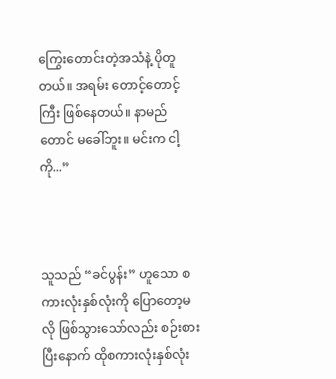ကြွေးတောင်းတဲ့အသံနဲ့ ပိုတူတယ်။ အရမ်း တောင့်တောင့်ကြီး ဖြစ်နေတယ်။ နာမည်တောင် မခေါ်ဘူး။ မင်းက ငါ့ကို...”



သူသည် “ခင်ပွန်း” ဟူသော စကားလုံးနှစ်လုံးကို ပြောတော့မလို ဖြစ်သွားသော်လည်း စဉ်းစားပြီးနောက် ထိုစကားလုံးနှစ်လုံး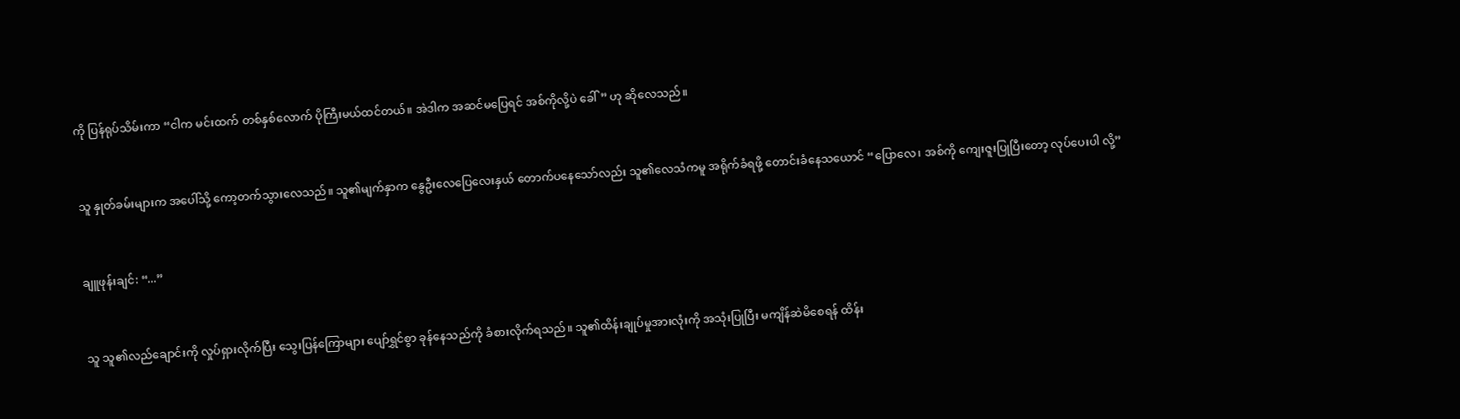ကို ပြန်ရုပ်သိမ်းကာ “ငါက မင်းထက် တစ်နှစ်လောက် ပိုကြီးမယ်ထင်တယ်။ အဲဒါက အဆင်မပြေရင် အစ်ကိုလို့ပဲ ခေါ်” ဟု ဆိုလေသည်။



သူ နှုတ်ခမ်းများက အပေါ်သို့ ကော့တက်သွားလေသည်။ သူ၏မျက်နှာက နွေဦးလေပြေလေးနှယ် တောက်ပနေသော်လည်း သူ၏လေသံကမူ အရိုက်ခံရဖို့ တောင်းခံနေသယောင် “ပြောလေ၊ အစ်ကို ကျေးဇူးပြုပြီးတော့ လုပ်ပေးပါ လို့”



ချူဖုန်းချင်: “...”



သူ သူ၏လည်ချောင်းကို လှုပ်ရှားလိုက်ပြီး သွေးပြန်ကြောများ ပျော်ရွှင်စွာ ခုန်နေသည်ကို ခံစားလိုက်ရသည်။ သူ၏ထိန်းချုပ်မှုအားလုံးကို အသုံးပြုပြီး မကျိန်ဆဲမိစေရန် ထိန်း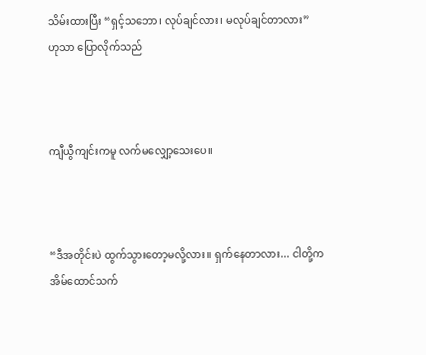သိမ်းထားပြီး “ရှင့်သဘော၊ လုပ်ချင်လား၊ မလုပ်ချင်တာလား” ဟုသာ ပြောလိုက်သည်



ကျီယွီကျင်းကမူ လက်မလျှော့သေးပေ။



“ဒီအတိုင်းပဲ ထွက်သွားတော့မလို့လား။ ရှက်နေတာလား... ငါတို့က အိမ်ထောင်သက်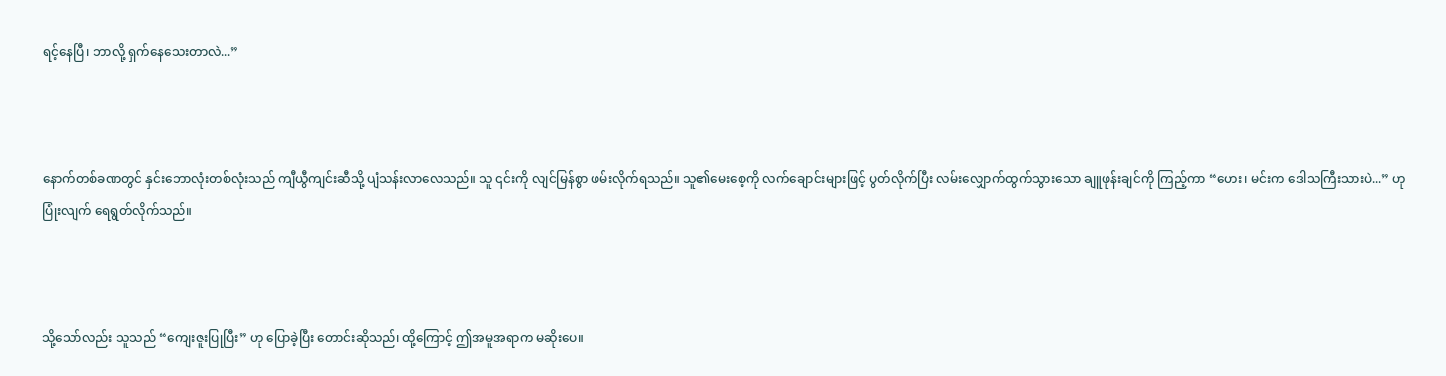ရင့်နေပြီ၊ ဘာလို့ ရှက်နေသေးတာလဲ...”



နောက်တစ်ခဏတွင် နှင်းဘောလုံးတစ်လုံးသည် ကျီယွီကျင်းဆီသို့ ပျံသန်းလာလေသည်။ သူ ၎င်းကို လျင်မြန်စွာ ဖမ်းလိုက်ရသည်။ သူ၏မေးစေ့ကို လက်ချောင်းများဖြင့် ပွတ်လိုက်ပြီး လမ်းလျှောက်ထွက်သွားသော ချူဖုန်းချင်ကို ကြည့်ကာ “ဟေး၊ မင်းက ဒေါသကြီးသားပဲ...” ဟု ပြုံးလျက် ရေရွတ်လိုက်သည်။



သို့သော်လည်း သူသည် “ကျေးဇူးပြုပြီး” ဟု ပြောခဲ့ပြီး တောင်းဆိုသည်၊ ထို့ကြောင့် ဤအမူအရာက မဆိုးပေ။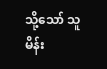သို့သော် သူ မိန်း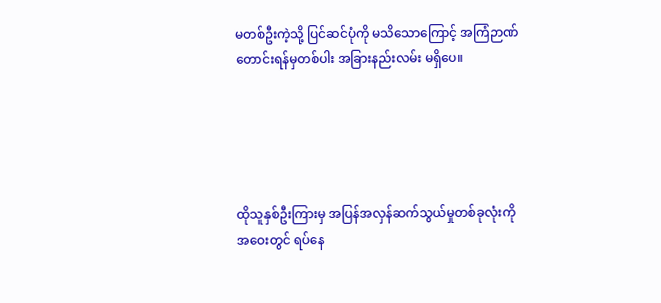မတစ်ဦးကဲ့သို့ ပြင်ဆင်ပုံကို မသိသောကြောင့် အကြံဉာဏ်တောင်းရန်မှတစ်ပါး အခြားနည်းလမ်း မရှိပေ။





ထိုသူနှစ်ဦးကြားမှ အပြန်အလှန်ဆက်သွယ်မှုတစ်ခုလုံးကို အဝေးတွင် ရပ်နေ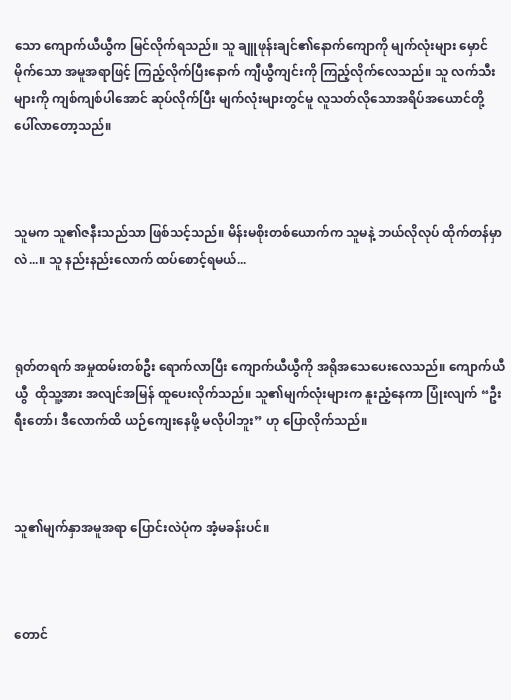သော ကျောက်ယီယွီက မြင်လိုက်ရသည်။ သူ ချူဖုန်းချင်၏နောက်ကျောကို မျက်လုံးများ မှောင်မိုက်သော အမူအရာဖြင့် ကြည့်လိုက်ပြီးနောက် ကျီယွီကျင်းကို ကြည့်လိုက်လေသည်။ သူ လက်သီးများကို ကျစ်ကျစ်ပါအောင် ဆုပ်လိုက်ပြီး မျက်လုံးများတွင်မူ လူသတ်လိုသောအရိပ်အယောင်တို့ ပေါ်လာတော့သည်။



သူမက သူ၏ဇနီးသည်သာ ဖြစ်သင့်သည်။ မိန်းမစိုးတစ်ယောက်က သူမနဲ့ ဘယ်လိုလုပ် ထိုက်တန်မှာလဲ...။ သူ နည်းနည်းလောက် ထပ်စောင့်ရမယ်...



ရုတ်တရက် အမှုထမ်းတစ်ဦး ရောက်လာပြီး ကျောက်ယီယွီကို အရိုအသေပေးလေသည်။ ကျောက်ယီယွီ  ထိုသူ့အား အလျင်အမြန် ထူပေးလိုက်သည်။ သူ၏မျက်လုံးများက နူးညံ့နေကာ ပြုံးလျက် “ဦးရီးတော်၊ ဒီလောက်ထိ ယဉ်ကျေးနေဖို့ မလိုပါဘူး” ဟု ပြောလိုက်သည်။



သူ၏မျက်နှာအမူအရာ ပြောင်းလဲပုံက အံ့မခန်းပင်။



တောင်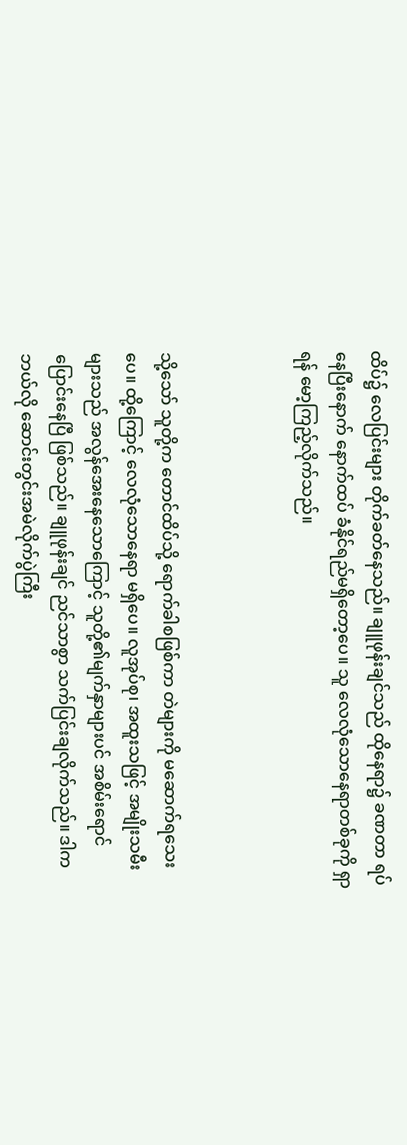ထိပ်၌ လေပြင်းများ တိုက်ခတ်နေသည်။ ချူဖုန်းချင်သည် ထိုနေရာ၌ ခဏတာ ရပ်နေပြီးနောက် နောက်ထပ် ခံနိုင်ရည်မရှိတော့ပေ။ သူ လေလုံသောနေရာတစ်ခုကို ရှာရန် မော့ကြည့်လိုက်သည်။



သို့သော် သူတို့က တောင်ထိပ်သို့ ရောက်ခါစဖြစ်ကာ တဲများကို မဆောက်ရသေးပေ။ ထို့ကြောင့် လေလုံသောနေရာ မရှိပေ။ လူအုပ်စု၊ အထူးသဖြင့် အမျိုးသမီးများသည် အလွန်အေးနေသောကြောင့် သူတို့၏မျက်နှာများပင် အစိမ်းရောင် ပြောင်းနေပြီ ဖြစ်သည်။ ချူဖုန်းချင် ညင်သာစွာ သက်ပြင်းချလိုက်သည်။ ဒါက ဘယ်လို ဆောင်းတွင်းအမဲလိုက်ပွဲကြီး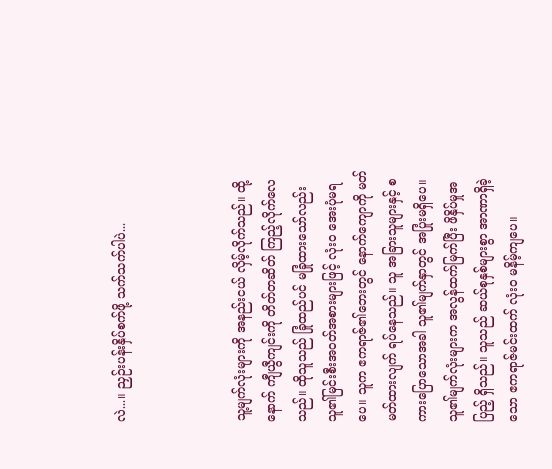လဲ...။ ညှဉ်းပန်းနှိပ်စက်ဖို့ သက်သက်ပါပဲ...



သူ့မျက်လုံးများကို အနည်းငယ် လှိမ့်လိုက်သည်။ ထို့နောက် ကျီယွီကျင်းကို တိတ်တဆိတ် ကြည့်လိုက်လေသည်။ ထိုသူသည် ခြုံထည်ပင် မခြုံထားသော်လည်း သူ၏မြင်းစီးအဝတ်အစားများဖြင့် လုံးဝ အေးပုံမရပေ။ သူက ဧကရာဇ်၏ဘေးတွင် နောက်ကျောကို မတ်မတ်ထားလျက် ရပ်နေသည်။ သူ အခြားသူများနှင့် စကားပြောသောအခါ သူ၏မျက်နှာတွင် အပြုံးမရှိပေ။ သူ၏မျက်လုံးများက အလွန်ထက်မြက်ပြီး ဖိနှိပ်မှုအပြည့် ရှိသည်။ သူသည် ဆယ်စုနှစ်များစွာ အာဏာရှိခဲ့သော ဧကရာဇ်မင်းထက် လုံးဝ မနိမ့်ကျပေ။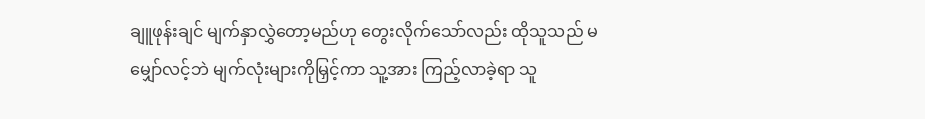ချူဖုန်းချင် မျက်နှာလွှဲတော့မည်ဟု တွေးလိုက်သော်လည်း ထိုသူသည် မမျှော်လင့်ဘဲ မျက်လုံးများကိုမြှင့်ကာ သူ့အား ကြည့်လာခဲ့ရာ သူ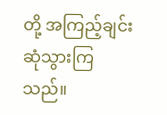တို့ အကြည့်ချင်း ဆုံသွားကြသည်။